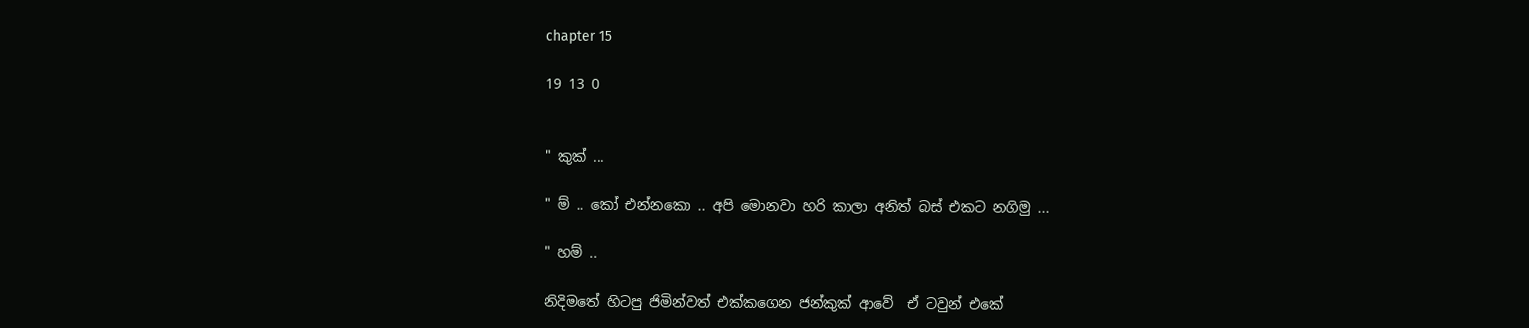chapter 15

19 13 0


" කුක් ...

" ම් .. කෝ එන්නකො .. අපි මොනවා හරි කාලා අනිත් බස් එකට නගිමු ...

" හම් ..

නිදිමතේ හිටපු ජිමින්වත් එක්කගෙන ජන්කුක් ආවේ  ඒ ටවුන් එකේ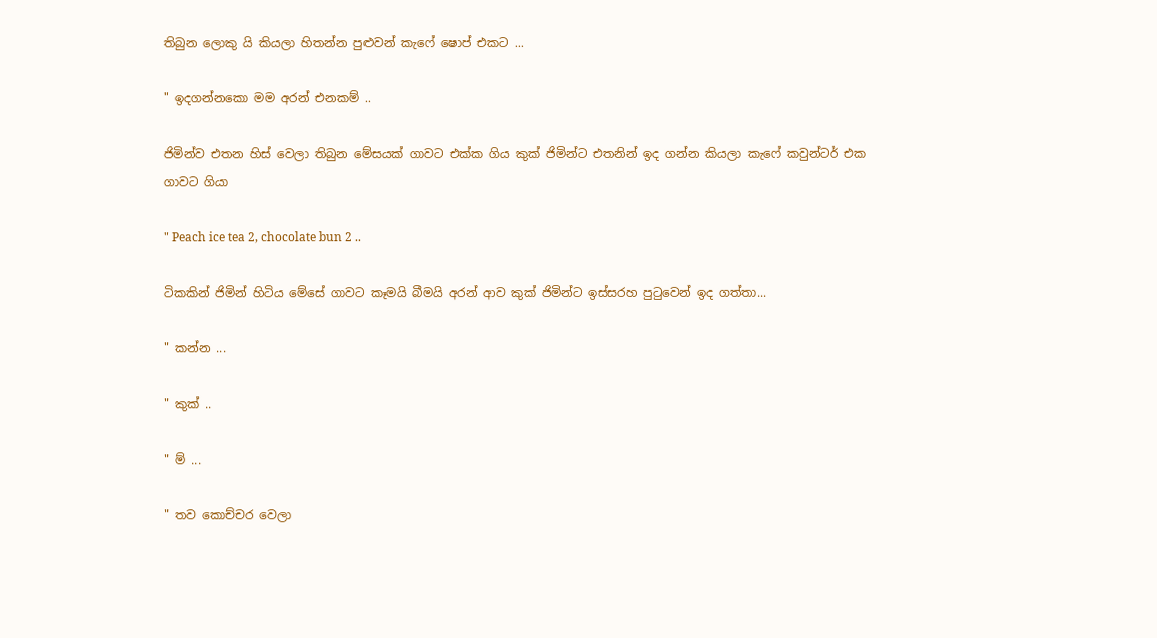තිබුන ලොකු යි කියලා හිතන්න පුළුවන් කැෆේ ෂොප් එකට ...

" ඉදගන්නකො මම අරන් එනකම් ..

ජිමින්ව එතන හිස් වෙලා තිබුන මේසයක් ගාවට එක්ක ගිය කුක් ජිමින්ට එතනින් ඉද ගන්න කියලා කැෆේ කවුන්ටර් එක ගාවට ගියා

" Peach ice tea 2, chocolate bun 2 ..

ටිකකින් ජිමින් හිටිය මේසේ ගාවට කෑමයි බීමයි අරන් ආව කුක් ජිමින්ට ඉස්සරහ පුටුවෙන් ඉද ගත්තා...

" කන්න ...

" කුක් ..

" ම් ...

" තව කොච්චර වෙලා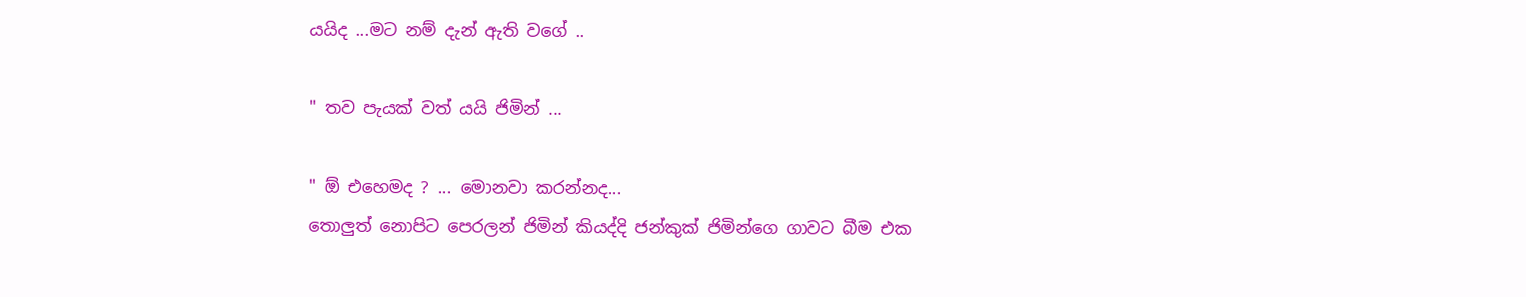යයිද ...මට නම් දැන් ඇති වගේ ..

" තව පැයක් වත් යයි ජිමින් ...

" ඕ එහෙමද ? ... මොනවා කරන්නද...
තොලුත් නොපිට පෙරලන් ජිමින් කියද්දි ජන්කුක් ජිමින්ගෙ ගාවට බීම එක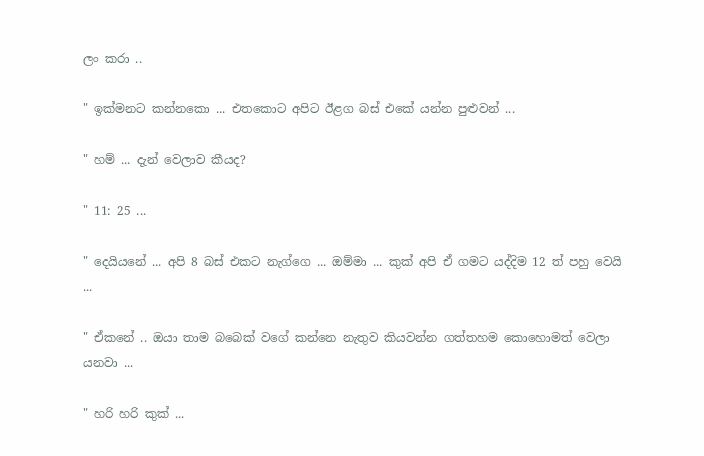ලං කරා ..

" ඉක්මනට කන්නකො ... එතකොට අපිට ඊළග බස් එකේ යන්න පුළුවන් ...

" හම් ... දැන් වෙලාව කීයද?

" 11: 25 ...

" දෙයියනේ ... අපි 8 බස් එකට නැග්ගෙ ... ඔම්මා ... කුක් අපි ඒ ගමට යද්දිම 12 ත් පහු වෙයි ...

" ඒකනේ .. ඔයා තාම බබෙක් වගේ කන්නෙ නැතුව කියවන්න ගත්තහම කොහොමත් වෙලා යනවා ...

" හරි හරි කුක් ...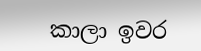කාලා ඉවර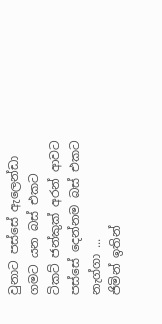වුනාට පස්සේ ඇලෙන්ඩා ගමට යන බස් එකට ටිකට් ජන්කුක් අරන් ආවට පස්සේ දෙන්නම බස් එකට නැග්ගා ...
ජිමින් ඉතින්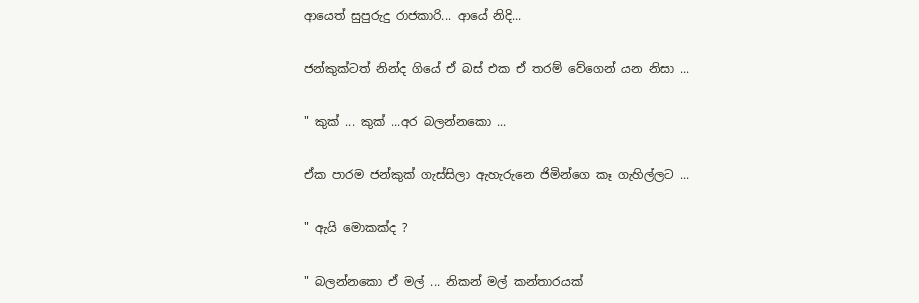ආයෙත් සුපුරුදු රාජකාරි... ආයේ නිදි...

ජන්කුක්ටත් නින්ද ගියේ ඒ බස් එක ඒ තරම් වේගෙන් යන නිසා ...

" කුක් ... කුක් ...අර බලන්නකො ...

ඒක පාරම ජන්කුක් ගැස්සිලා ඇහැරුනෙ ජිමින්ගෙ කෑ ගැහිල්ලට ...

" ඇයි මොකක්ද ?

" බලන්නකො ඒ මල් ... නිකන් මල් කන්තාරයක්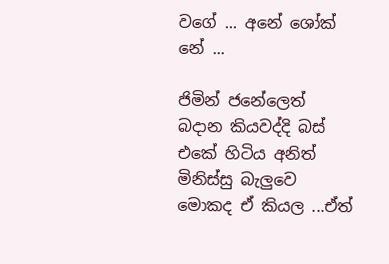වගේ ... අනේ ශෝක් නේ ...

ජිමින් ජනේලෙත් බදාන කියවද්දි බස් එකේ හිටිය අනිත් මිනිස්සු බැලුවෙ මොකද ඒ කියල ...ඒත්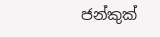ජන්කුක්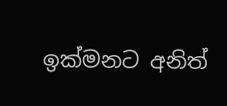ඉක්මනට අනිත්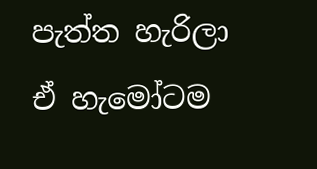පැත්ත හැරිලා ඒ හැමෝටම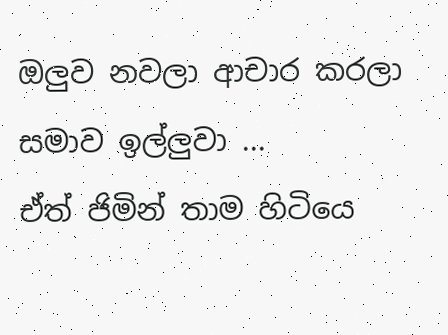ඔලුව නවලා ආචාර කරලා සමාව ඉල්ලුවා ...
ඒත් ජිමින් තාම හිටියෙ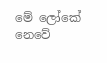මේ ලෝකේ නෙවේ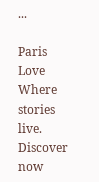...

Paris Love Where stories live. Discover now